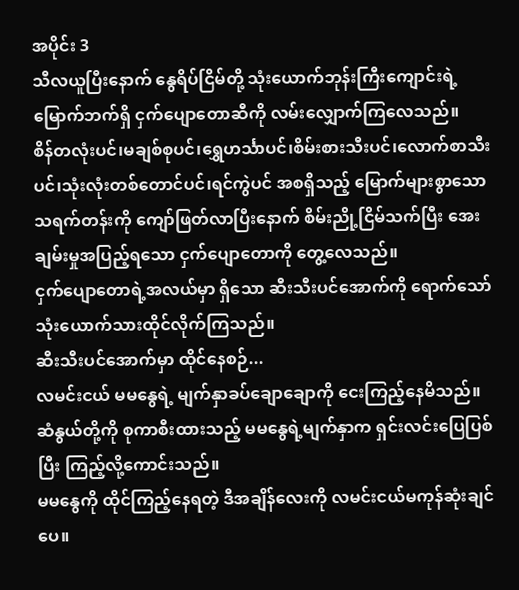အပိုင်း 3
သီလယူပြီးနောက် နွေရိပ်ငြိမ်တို့ သုံးယောက်ဘုန်းကြီးကျောင်းရဲ့ မြောက်ဘက်ရှိ ငှက်ပျောတောဆီကို လမ်းလျှောက်ကြလေသည်။
စိန်တလုံးပင်၊မချစ်စုပင်၊ရွှေဟင်္သာပင်၊စိမ်းစားသီးပင်၊လောက်စာသီးပင်၊သုံးလုံးတစ်တောင်ပင်၊ရင်ကွဲပင် အစရှိသည့် မြောက်များစွာသော သရက်တန်းကို ကျော်ဖြတ်လာပြီးနောက် စိမ်းညို့ငြိမ်သက်ပြီး အေးချမ်းမှုအပြည့်ရသော ငှက်ပျောတောကို တွေ့လေသည်။
ငှက်ပျောတောရဲ့အလယ်မှာ ရှိသော ဆီးသီးပင်အောက်ကို ရောက်သော် သုံးယောက်သားထိုင်လိုက်ကြသည်။
ဆီးသီးပင်အောက်မှာ ထိုင်နေစဉ်...
လမင်းငယ် မမနွေရဲ့ မျက်နှာခပ်ချောချောကို ငေးကြည့်နေမိသည်။
ဆံနွယ်တို့ကို စုကာစီးထားသည့် မမနွေရဲ့မျက်နှာက ရှင်းလင်းပြေပြစ်ပြီး ကြည့်လို့ကောင်းသည်။
မမနွေကို ထိုင်ကြည့်နေရတဲ့ ဒီအချိန်လေးကို လမင်းငယ်မကုန်ဆုံးချင်ပေ။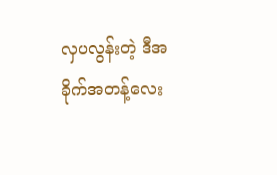လှပလွန်းတဲ့ ဒီအခိုက်အတန့်လေး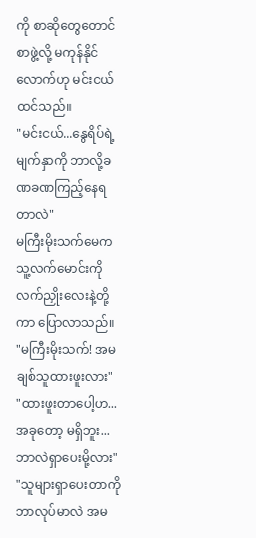ကို စာဆိုတွေတောင် စာဖွဲ့လို့ မကုန်နိုင်လောက်ဟု မင်းငယ်ထင်သည်။
"မင်းငယ်...နွေရိပ်ရဲ့ မျက်နှာကို ဘာလို့ခဏခဏကြည့်နေရတာလဲ"
မကြီးမိုးသက်မေက သူ့လက်မောင်းကို လက်ညှိုးလေးနဲ့တို့ကာ ပြောလာသည်။
"မကြီးမိုးသက်! အမချစ်သူထားဖူးလား"
"ထားဖူးတာပေါ့ဟ...အခုတော့ မရှိဘူး...ဘာလဲရှာပေးမို့လား"
"သူများရှာပေးတာကို ဘာလုပ်မာလဲ အမ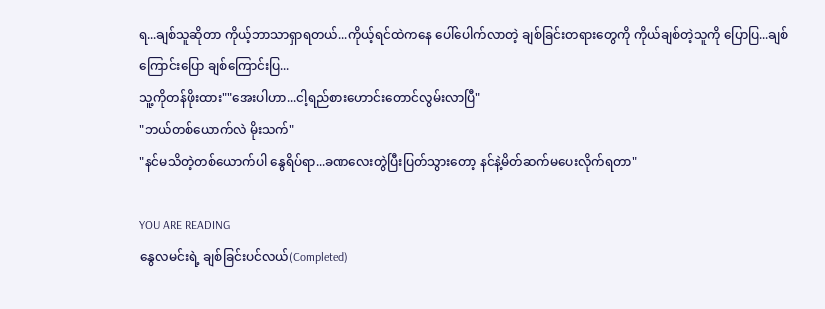ရ...ချစ်သူဆိုတာ ကိုယ့်ဘာသာရှာရတယ်...ကိုယ့်ရင်ထဲကနေ ပေါ်ပေါက်လာတဲ့ ချစ်ခြင်းတရားတွေကို ကိုယ်ချစ်တဲ့သူကို ပြောပြ...ချစ်ကြောင်းပြော ချစ်ကြောင်းပြ...
သူ့ကိုတန်ဖိုးထား""အေးပါဟာ...ငါ့ရည်စားဟောင်းတောင်လွမ်းလာပြီ"
"ဘယ်တစ်ယောက်လဲ မိုးသက်"
"နင်မသိတဲ့တစ်ယောက်ပါ နွေရိပ်ရာ...ခဏလေးတွဲပြီးပြတ်သွားတော့ နင်နဲ့မိတ်ဆက်မပေးလိုက်ရတာ"

YOU ARE READING
နွေလမင်းရဲ့ ချစ်ခြင်းပင်လယ်(Completed)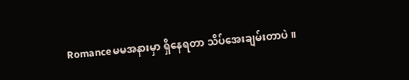Romanceမမအနားမှာ ရှိနေရတာ သိပ်အေးချမ်းတာပဲ။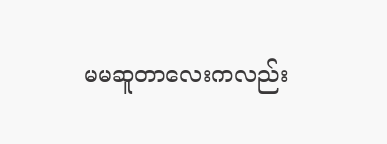မမဆူတာလေးကလည်း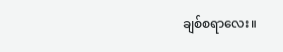ချစ်စရာလေး။